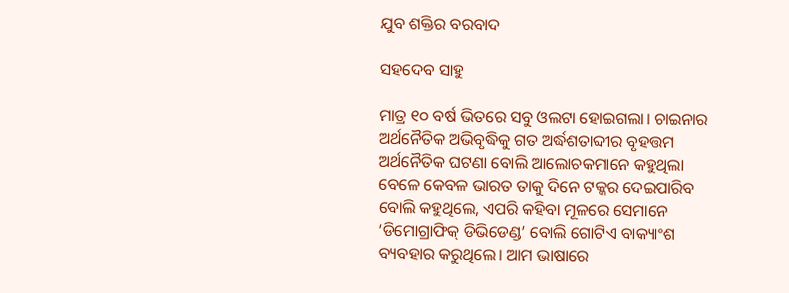ଯୁବ ଶକ୍ତିର ବରବାଦ

ସହଦେବ ସାହୁ

ମାତ୍ର ୧୦ ବର୍ଷ ଭିତରେ ସବୁ ଓଲଟା ହୋଇଗଲା। ଚାଇନାର ଅର୍ଥନୈତିକ ଅଭିବୃଦ୍ଧିକୁ ଗତ ଅର୍ଦ୍ଧଶତାବ୍ଦୀର ବୃହତ୍ତମ ଅର୍ଥନୈତିକ ଘଟଣା ବୋଲି ଆଲୋଚକମାନେ କହୁଥିଲା ବେଳେ କେବଳ ଭାରତ ତାକୁ ଦିନେ ଟକ୍କର ଦେଇପାରିବ ବୋଲି କହୁଥିଲେ, ଏପରି କହିବା ମୂଳରେ ସେମାନେ ‘ଡିମୋଗ୍ରାଫିକ୍‌ ଡିଭିଡେଣ୍ଡ’ ବୋଲି ଗୋଟିଏ ବାକ୍ୟାଂଶ ବ୍ୟବହାର କରୁଥିଲେ। ଆମ ଭାଷାରେ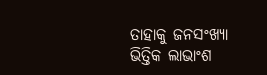ତାହାକୁ ଜନସଂଖ୍ୟା ଭିତ୍ତିକ ଲାଭାଂଶ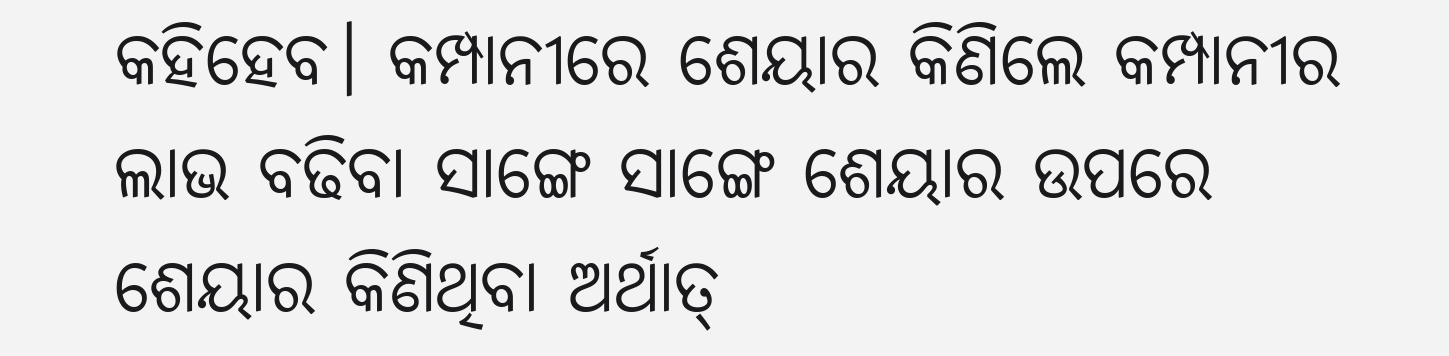କହିହେବ। କମ୍ପାନୀରେ ଶେୟାର କିଣିଲେ କମ୍ପାନୀର ଲାଭ ବଢିବା ସାଙ୍ଗେ ସାଙ୍ଗେ ଶେୟାର ଉପରେ ଶେୟାର କିଣିଥିବା ଅର୍ଥାତ୍‌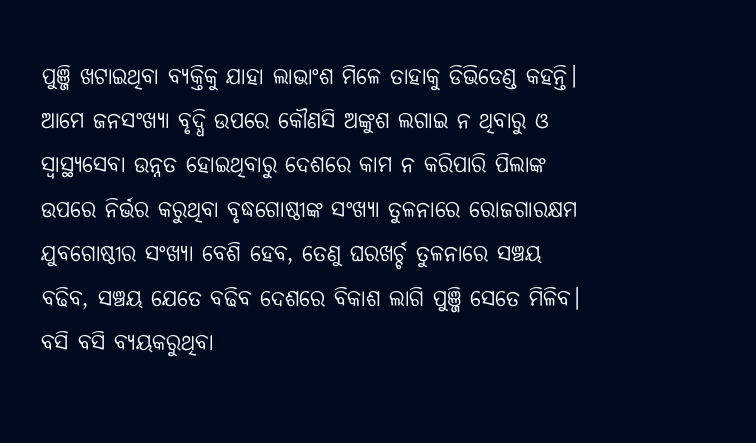ପୁଞ୍ଜି ଖଟାଇଥିବା ବ୍ୟକ୍ତିକୁ ଯାହା ଲାଭାଂଶ ମିଳେ ତାହାକୁ ଡିଭିଡେଣ୍ଡ କହନ୍ତି। ଆମେ ଜନସଂଖ୍ୟା ବୃଦ୍ଧି ଉପରେ କୌଣସି ଅଙ୍କୁଶ ଲଗାଇ ନ ଥିବାରୁ ଓ ସ୍ବାସ୍ଥ୍ୟସେବା ଉନ୍ନତ ହୋଇଥିବାରୁ ଦେଶରେ କାମ ନ କରିପାରି ପିଲାଙ୍କ ଉପରେ ନିର୍ଭର କରୁଥିବା ବୃଦ୍ଧଗୋଷ୍ଠୀଙ୍କ ସଂଖ୍ୟା ତୁଳନାରେ ରୋଜଗାରକ୍ଷମ ଯୁବଗୋଷ୍ଠୀର ସଂଖ୍ୟା ବେଶି ହେବ, ତେଣୁ ଘରଖର୍ଚ୍ଚ ତୁଳନାରେ ସଞ୍ଚୟ ବଢିବ, ସଞ୍ଚୟ ଯେତେ ବଢିବ ଦେଶରେ ବିକାଶ ଲାଗି ପୁଞ୍ଜି ସେତେ ମିଳିବ। ବସି ବସି ବ୍ୟୟକରୁଥିବା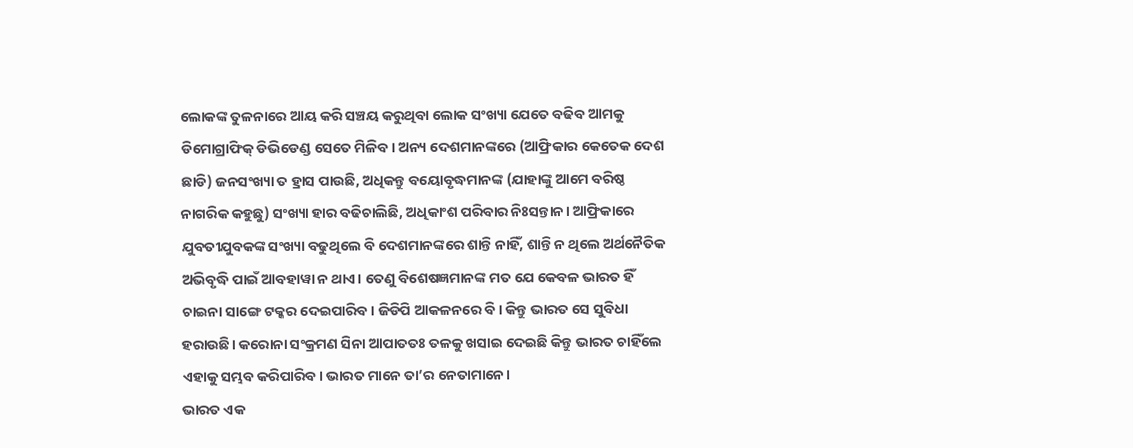ଲୋକଙ୍କ ତୁଳନାରେ ଆୟ କରି ସଞ୍ଚୟ କରୁଥିବା ଲୋକ ସଂଖ୍ୟା ଯେତେ ବଢିବ ଆମକୁ ଡିମୋଗ୍ରାଫିକ୍‌ ଡିଭିଡେଣ୍ଡ ସେତେ ମିଳିବ। ଅନ୍ୟ ଦେଶମାନଙ୍କରେ (ଆଫ୍ରିକାର କେତେକ ଦେଶ ଛାଡି) ଜନସଂଖ୍ୟା ତ ହ୍ରାସ ପାଉଛି, ଅଧିକନ୍ତୁ ବୟୋବୃଦ୍ଧମାନଙ୍କ (ଯାହାଙ୍କୁ ଆମେ ବରିଷ୍ଠ ନାଗରିକ କହୁଛୁ) ସଂଖ୍ୟା ହାର ବଢିଚାଲିଛି, ଅଧିକାଂଶ ପରିବାର ନିଃସନ୍ତାନ। ଆଫ୍ରିକାରେ ଯୁବତୀଯୁବକଙ୍କ ସଂଖ୍ୟା ବଢୁଥିଲେ ବି ଦେଶମାନଙ୍କରେ ଶାନ୍ତି ନାହିଁ, ଶାନ୍ତି ନ ଥିଲେ ଅର୍ଥନୈତିକ ଅଭିବୃଦ୍ଧି ପାଇଁ ଆବହାୱା ନ ଥାଏ। ତେଣୁ ବିଶେଷଜ୍ଞମାନଙ୍କ ମତ ଯେ କେବଳ ଭାରତ ହିଁ ଚାଇନା ସାଙ୍ଗେ ଟକ୍କର ଦେଇପାରିବ। ଜିଡିପି ଆକଳନରେ ବି। କିନ୍ତୁ ଭାରତ ସେ ସୁବିଧା ହରାଉଛି। କରୋନା ସଂକ୍ରମଣ ସିନା ଆପାତତଃ ତଳକୁ ଖସାଇ ଦେଇଛି କିନ୍ତୁ ଭାରତ ଚାହିଁଲେ ଏହାକୁ ସମ୍ଭବ କରିପାରିବ। ଭାରତ ମାନେ ତା’ର ନେତାମାନେ।
ଭାରତ ଏକ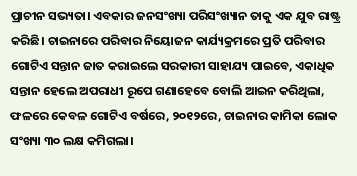ପ୍ରାଚୀନ ସଭ୍ୟତା। ଏବକାର ଜନସଂଖ୍ୟା ପରିସଂଖ୍ୟାନ ତାକୁ ଏକ ଯୁବ ରାଷ୍ଟ୍ର କରିଛି। ଚାଇନାରେ ପରିବାର ନିୟୋଜନ କାର୍ଯ୍ୟକ୍ରମରେ ପ୍ରତି ପରିବାର ଗୋଟିଏ ସନ୍ତାନ ଜାତ କରାଇଲେ ସରକାରୀ ସାହାଯ୍ୟ ପାଇବେ, ଏକାଧିକ ସନ୍ତାନ ହେଲେ ଅପରାଧୀ ରୂପେ ଗଣାହେବେ ବୋଲି ଆଇନ କରିଥିଲା, ଫଳରେ କେବଳ ଗୋଟିଏ ବର୍ଷରେ, ୨୦୧୨ରେ, ଚାଇନାର କାମିକା ଲୋକ ସଂଖ୍ୟା ୩୦ ଲକ୍ଷ କମିଗଲା।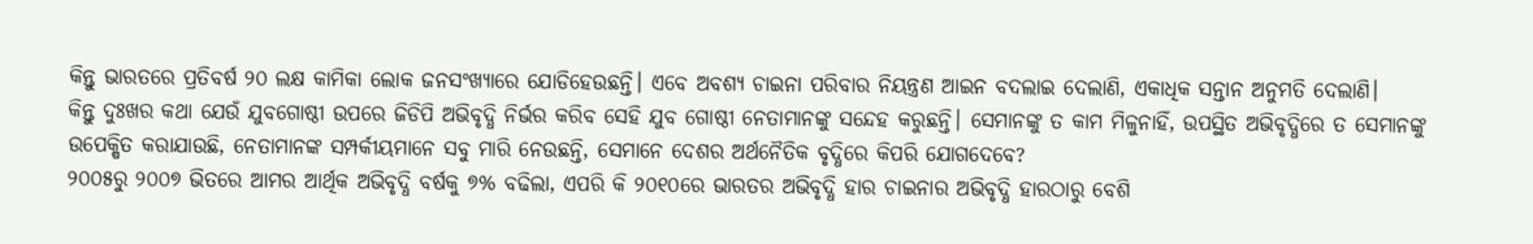କିନ୍ତୁ ଭାରତରେ ପ୍ରତିବର୍ଷ ୨୦ ଲକ୍ଷ କାମିକା ଲୋକ ଜନସଂଖ୍ୟାରେ ଯୋଡିହେଉଛନ୍ତି। ଏବେ ଅବଶ୍ୟ ଚାଇନା ପରିବାର ନିୟନ୍ତ୍ରଣ ଆଇନ ବଦଲାଇ ଦେଲାଣି, ଏକାଧିକ ସନ୍ତାନ ଅନୁମତି ଦେଲାଣି।
କିନ୍ତୁ ଦୁଃଖର କଥା ଯେଉଁ ଯୁବଗୋଷ୍ଠୀ ଉପରେ ଜିଡିପି ଅଭିବୃଦ୍ଧି ନିର୍ଭର କରିବ ସେହି ଯୁବ ଗୋଷ୍ଠୀ ନେତାମାନଙ୍କୁ ସନ୍ଦେହ କରୁଛନ୍ତି। ସେମାନଙ୍କୁ ତ କାମ ମିଳୁନାହିଁ, ଉପସ୍ଥିତ ଅଭିବୃଦ୍ଧିରେ ତ ସେମାନଙ୍କୁ ଉପେକ୍ଷିତ କରାଯାଉଛି, ନେତାମାନଙ୍କ ସମ୍ପର୍କୀୟମାନେ ସବୁ ମାରି ନେଉଛନ୍ତି, ସେମାନେ ଦେଶର ଅର୍ଥନୈତିକ ବୃଦ୍ଧିରେ କିପରି ଯୋଗଦେବେ?
୨୦୦୫ରୁ ୨୦୦୭ ଭିତରେ ଆମର ଆର୍ଥିକ ଅଭିବୃଦ୍ଧି ବର୍ଷକୁ ୭% ବଢିଲା, ଏପରି କି ୨୦୧୦ରେ ଭାରତର ଅଭିବୃଦ୍ଧି ହାର ଚାଇନାର ଅଭିବୃଦ୍ଧି ହାରଠାରୁ ବେଶି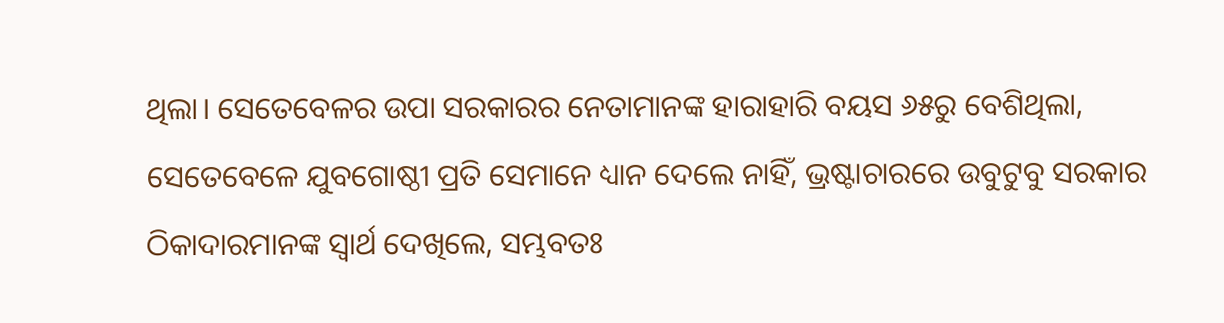ଥିଲା। ସେତେବେଳର ଉପା ସରକାରର ନେତାମାନଙ୍କ ହାରାହାରି ବୟସ ୬୫ରୁ ବେଶିଥିଲା, ସେତେବେଳେ ଯୁବଗୋଷ୍ଠୀ ପ୍ରତି ସେମାନେ ଧ୍ୟାନ ଦେଲେ ନାହିଁ, ଭ୍ରଷ୍ଟାଚାରରେ ଉବୁଟୁବୁ ସରକାର ଠିକାଦାରମାନଙ୍କ ସ୍ବାର୍ଥ ଦେଖିଲେ, ସମ୍ଭବତଃ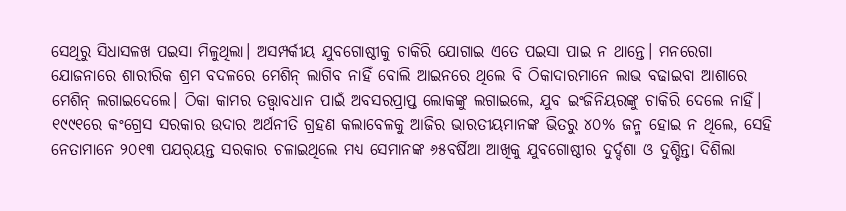ସେଥିରୁ ସିଧାସଳଖ ପଇସା ମିଳୁଥିଲା। ଅସମ୍ପର୍କୀୟ ଯୁବଗୋଷ୍ଠୀକୁ ଚାକିରି ଯୋଗାଇ ଏତେ ପଇସା ପାଇ ନ ଥାନ୍ତେ। ମନରେଗା ଯୋଜନାରେ ଶାରୀରିକ ଶ୍ରମ ବଦଳରେ ମେଶିନ୍‌ ଲାଗିବ ନାହିଁ ବୋଲି ଆଇନରେ ଥିଲେ ବି ଠିକାଦାରମାନେ ଲାଭ ବଢାଇବା ଆଶାରେ ମେଶିନ୍‌ ଲଗାଇଦେଲେ। ଠିକା କାମର ତତ୍ତ୍ୱାବଧାନ ପାଇଁ ଅବସରପ୍ରାପ୍ତ ଲୋକଙ୍କୁ ଲଗାଇଲେ, ଯୁବ ଇଂଜିନିୟରଙ୍କୁ ଚାକିରି ଦେଲେ ନାହିଁ। ୧୯୯୧ରେ କଂଗ୍ରେସ ସରକାର ଉଦାର ଅର୍ଥନୀତି ଗ୍ରହଣ କଲାବେଳକୁ ଆଜିର ଭାରତୀୟମାନଙ୍କ ଭିତରୁ ୪୦% ଜନ୍ମ ହୋଇ ନ ଥିଲେ, ସେହି ନେତାମାନେ ୨୦୧୩ ପଯର୍‌ୟନ୍ତ ସରକାର ଚଳାଇଥିଲେ ମଧ୍ୟ ସେମାନଙ୍କ ୬୫ବର୍ଷିଆ ଆଖିକୁ ଯୁବଗୋଷ୍ଠୀର ଦୁର୍ଦ୍ଦଶା ଓ ଦୁଶ୍ଚିନ୍ତା ଦିଶିଲା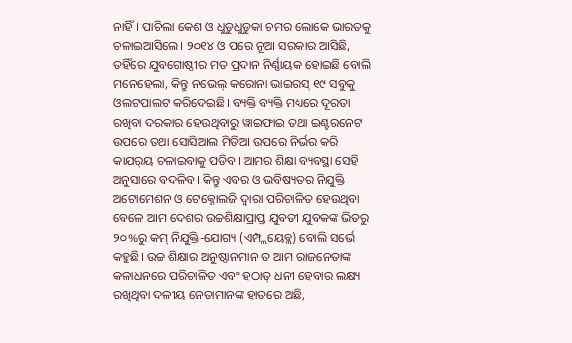ନାହିଁ। ପାଚିଲା କେଶ ଓ ଧୁଡୁଧୁଡୁକା ଚମର ଲୋକେ ଭାରତକୁ ଚଳାଇଆସିଲେ। ୨୦୧୪ ଓ ପରେ ନୂଆ ସରକାର ଆସିଛି, ତହିଁରେ ଯୁବଗୋଷ୍ଠୀର ମତ ପ୍ରଦାନ ନିର୍ଣ୍ଣାୟକ ହୋଇଛି ବୋଲି ମନେହେଲା, କିନ୍ତୁ ନଭେଲ୍‌ କରୋନା ଭାଇରସ୍‌ ୧୯ ସବୁକୁ ଓଲଟପାଲଟ କରିଦେଇଛି। ବ୍ୟକ୍ତି ବ୍ୟକ୍ତି ମଧ୍ୟରେ ଦୂରତା ରଖିବା ଦରକାର ହେଉଥିବାରୁ ୱାଇଫାଇ ତଥା ଇଣ୍ଟରନେଟ ଉପରେ ତଥା ସୋସିଆଲ ମିଡିଆ ଉପରେ ନିର୍ଭର କରି କାଯର୍‌ୟ ଚଳାଇବାକୁ ପଡିବ। ଆମର ଶିକ୍ଷା ବ୍ୟବସ୍ଥା ସେହି ଅନୁସାରେ ବଦଳିବ। କିନ୍ତୁ ଏବର ଓ ଭବିଷ୍ୟତର ନିଯୁକ୍ତି ଅଟୋମେଶନ ଓ ଟେକ୍ନୋଲଜି ଦ୍ୱାରା ପରିଚାଳିତ ହେଉଥିବା ବେଳେ ଆମ ଦେଶର ଉଚ୍ଚଶିକ୍ଷାପ୍ରାପ୍ତ ଯୁବତୀ ଯୁବକଙ୍କ ଭିତରୁ ୨୦%ରୁ କମ୍‌ ନିଯୁକ୍ତି-ଯୋଗ୍ୟ (ଏମ୍ପ୍ଲୟେବ୍ଲ) ବୋଲି ସର୍ଭେ କହୁଛି। ଉଚ୍ଚ ଶିକ୍ଷାର ଅନୁଷ୍ଠାନମାନ ତ ଆମ ରାଜନେତାଙ୍କ କଳାଧନରେ ପରିଚାଳିତ ଏବଂ ହଠାତ୍‌ ଧନୀ ହେବାର ଲକ୍ଷ୍ୟ ରଖିଥିବା ଦଳୀୟ ନେତାମାନଙ୍କ ହାତରେ ଅଛି,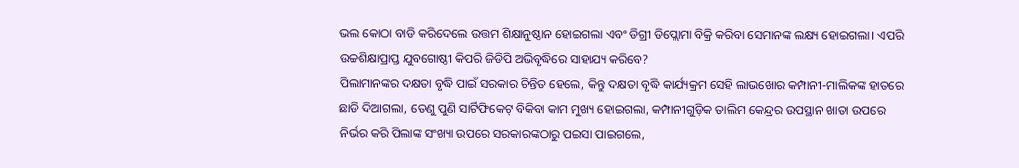ଭଲ କୋଠା ବାଡି କରିଦେଲେ ଉତ୍ତମ ଶିକ୍ଷାନୁଷ୍ଠାନ ହୋଇଗଲା ଏବଂ ଡିଗ୍ରୀ ଡିପ୍ଲୋମା ବିକ୍ରି କରିବା ସେମାନଙ୍କ ଲକ୍ଷ୍ୟ ହୋଇଗଲା। ଏପରି ଉଚ୍ଚଶିକ୍ଷାପ୍ରାପ୍ତ ଯୁବଗୋଷ୍ଠୀ କିପରି ଜିଡିପି ଅଭିବୃଦ୍ଧିରେ ସାହାଯ୍ୟ କରିବେ?
ପିଲାମାନଙ୍କର ଦକ୍ଷତା ବୃଦ୍ଧି ପାଇଁ ସରକାର ଚିନ୍ତିତ ହେଲେ, କିନ୍ତୁ ଦକ୍ଷତା ବୃଦ୍ଧି କାର୍ଯ୍ୟକ୍ରମ ସେହି ଲାଭଖୋର କମ୍ପାନୀ-ମାଲିକଙ୍କ ହାତରେ ଛାଡି ଦିଆଗଲା, ତେଣୁ ପୁଣି ସାର୍ଟିଫିକେଟ୍‌ ବିକିବା କାମ ମୁଖ୍ୟ ହୋଇଗଲା, କମ୍ପାନୀଗୁଡ଼ିକ ତାଲିମ କେନ୍ଦ୍ରର ଉପସ୍ଥାନ ଖାତା ଉପରେ ନିର୍ଭର କରି ପିଲାଙ୍କ ସଂଖ୍ୟା ଉପରେ ସରକାରଙ୍କଠାରୁ ପଇସା ପାଇଗଲେ,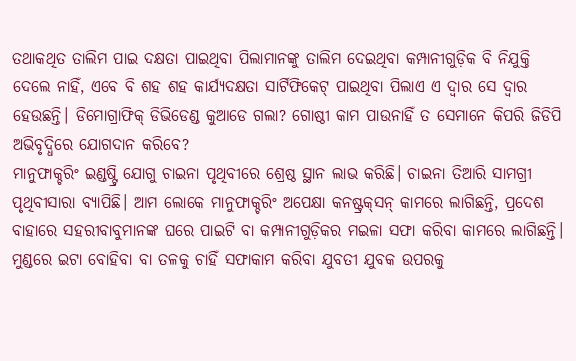ତଥାକଥିତ ତାଲିମ ପାଇ ଦକ୍ଷତା ପାଇଥିବା ପିଲାମାନଙ୍କୁ ତାଲିମ ଦେଇଥିବା କମ୍ପାନୀଗୁଡ଼ିକ ବି ନିଯୁକ୍ତି ଦେଲେ ନାହିଁ, ଏବେ ବି ଶହ ଶହ କାର୍ଯ୍ୟଦକ୍ଷତା ସାର୍ଟିଫିକେଟ୍‌ ପାଇଥିବା ପିଲାଏ ଏ ଦ୍ୱାର ସେ ଦ୍ୱାର ହେଉଛନ୍ତି। ଡିମୋଗ୍ରାଫିକ୍‌ ଡିଭିଡେଣ୍ଡ କୁଆଡେ ଗଲା? ଗୋଷ୍ଠୀ କାମ ପାଉନାହିଁ ତ ସେମାନେ କିପରି ଜିଡିପି ଅଭିବୃଦ୍ଧିରେ ଯୋଗଦାନ କରିବେ?
ମାନୁଫାକ୍ଚରିଂ ଇଣ୍ଡଷ୍ଟ୍ରି ଯୋଗୁ ଚାଇନା ପୃଥିବୀରେ ଶ୍ରେଷ୍ଠ ସ୍ଥାନ ଲାଭ କରିଛି। ଚାଇନା ତିଆରି ସାମଗ୍ରୀ ପୃଥିବୀସାରା ବ୍ୟାପିଛି। ଆମ ଲୋକେ ମାନୁଫାକ୍ଚରିଂ ଅପେକ୍ଷା କନଷ୍ଟ୍ରକ୍‌ସନ୍‌ କାମରେ ଲାଗିଛନ୍ତି, ପ୍ରଦେଶ ବାହାରେ ସହରୀବାବୁମାନଙ୍କ ଘରେ ପାଇଟି ବା କମ୍ପାନୀଗୁଡ଼ିକର ମଇଳା ସଫା କରିବା କାମରେ ଲାଗିଛନ୍ତି। ମୁଣ୍ଡରେ ଇଟା ବୋହିବା ବା ତଳକୁ ଚାହିଁ ସଫାକାମ କରିବା ଯୁବତୀ ଯୁବକ ଉପରକୁ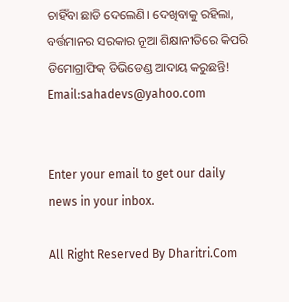ଚାହିଁବା ଛାଡି ଦେଲେଣି। ଦେଖିବାକୁ ରହିଲା, ବର୍ତ୍ତମାନର ସରକାର ନୂଆ ଶିକ୍ଷାନୀତିରେ କିପରି ଡିମୋଗ୍ରାଫିକ୍‌ ଡିଭିଡେଣ୍ଡ ଆଦାୟ କରୁଛନ୍ତି!
Email:sahadevs@yahoo.com


Enter your email to get our daily news in your inbox.

All Right Reserved By Dharitri.Com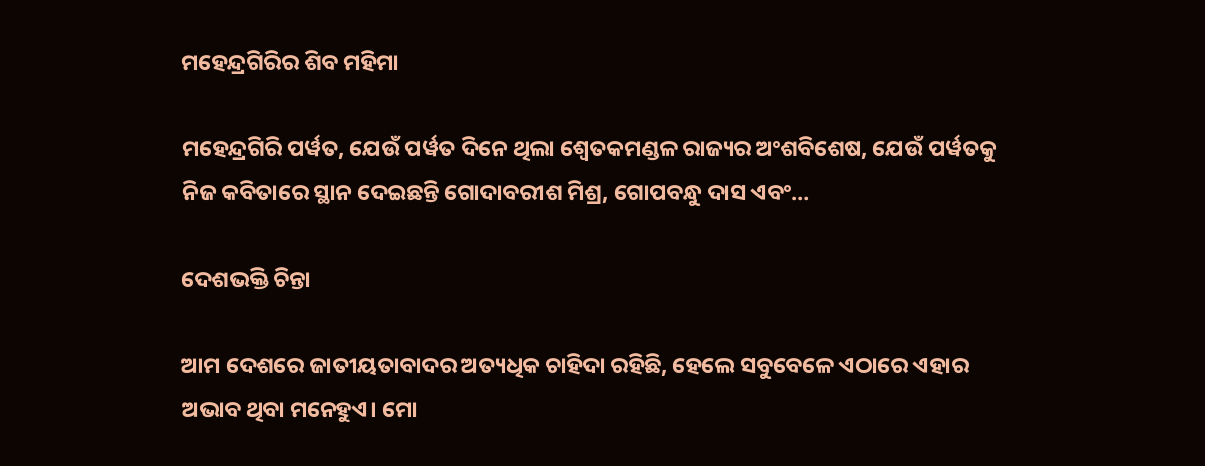ମହେନ୍ଦ୍ରଗିରିର ଶିବ ମହିମା

ମହେନ୍ଦ୍ରଗିରି ପର୍ୱତ, ଯେଉଁ ପର୍ୱତ ଦିନେ ଥିଲା ଶ୍ୱେତକମଣ୍ଡଳ ରାଜ୍ୟର ଅଂଶବିଶେଷ, ଯେଉଁ ପର୍ୱତକୁ ନିଜ କବିତାରେ ସ୍ଥାନ ଦେଇଛନ୍ତି ଗୋଦାବରୀଶ ମିଶ୍ର, ଗୋପବନ୍ଧୁ ଦାସ ଏବଂ…

ଦେଶଭକ୍ତି ଚିନ୍ତା

ଆମ ଦେଶରେ ଜାତୀୟତାବାଦର ଅତ୍ୟଧିକ ଚାହିଦା ରହିଛି, ହେଲେ ସବୁବେଳେ ଏଠାରେ ଏହାର ଅଭାବ ଥିବା ମନେହୁଏ। ମୋ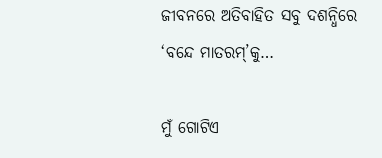ଜୀବନରେ ଅତିବାହିତ ସବୁ ଦଶନ୍ଧିରେ ‘ବନ୍ଦେ ମାତରମ୍‌’କୁ…

ମୁଁ ଗୋଟିଏ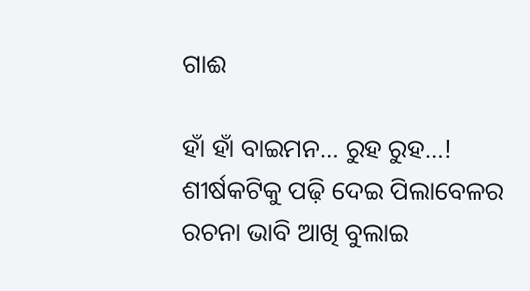ଗାଈ

ହାଁ ହାଁ ବାଇମନ… ରୁହ ରୁହ…! ଶୀର୍ଷକଟିକୁ ପଢ଼ି ଦେଇ ପିଲାବେଳର ରଚନା ଭାବି ଆଖି ବୁଲାଇ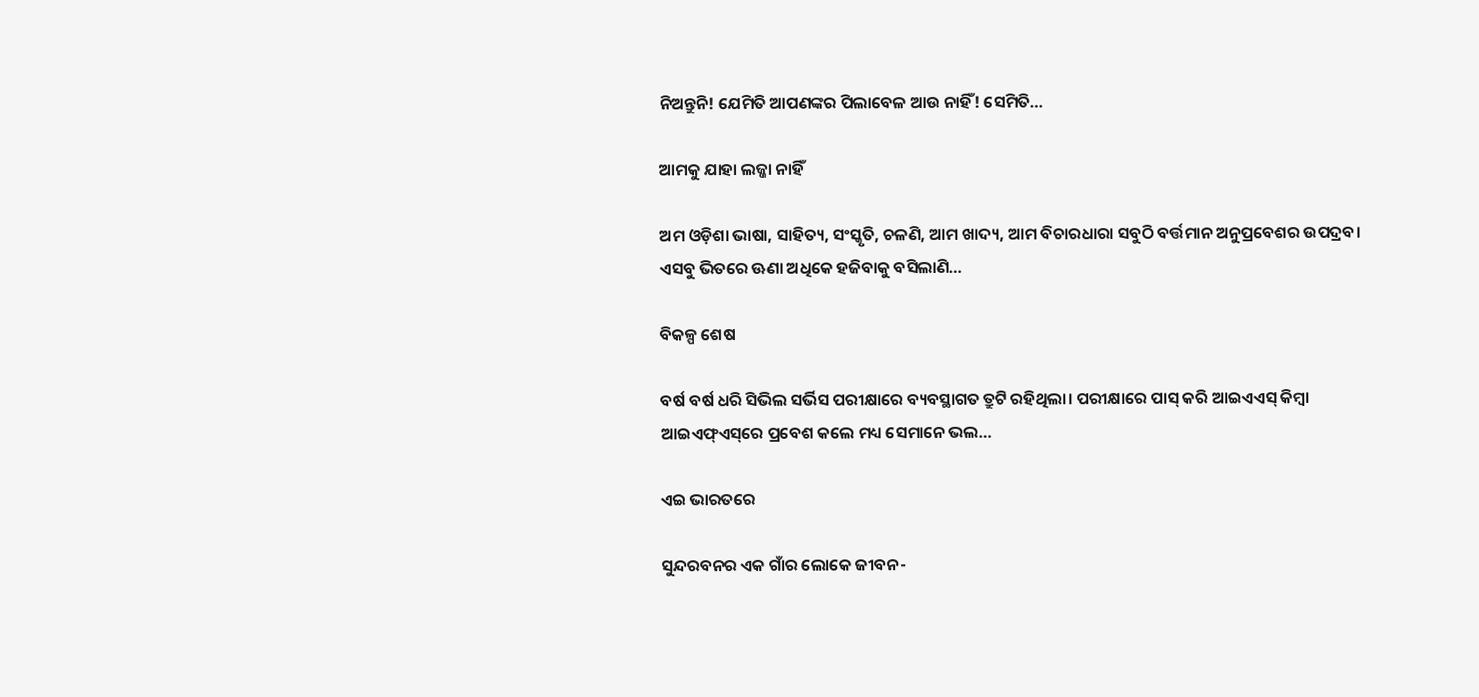ନିଅନ୍ତୁନି! ଯେମିତି ଆପଣଙ୍କର ପିଲାବେଳ ଆଉ ନାହିଁ! ସେମିତି…

ଆମକୁ ଯାହା ଲଜ୍ଜା ନାହିଁ

ଅମ ଓଡ଼ିଶା ଭାଷା, ସାହିତ୍ୟ, ସଂସ୍କୃତି, ଚଳଣି, ଆମ ଖାଦ୍ୟ, ଆମ ବିଚାରଧାରା ସବୁଠି ବର୍ତ୍ତମାନ ଅନୁପ୍ରବେଶର ଉପଦ୍ରବ। ଏସବୁ ଭିତରେ ଊଣା ଅଧିକେ ହଜିବାକୁ ବସିଲାଣି…

ବିକଳ୍ପ ଶେଷ

ବର୍ଷ ବର୍ଷ ଧରି ସିଭିଲ ସର୍ଭିସ ପରୀକ୍ଷାରେ ବ୍ୟବସ୍ଥାଗତ ତ୍ରୁଟି ରହିଥିଲା। ପରୀକ୍ଷାରେ ପାସ୍‌ କରି ଆଇଏଏସ୍‌ କିମ୍ବା ଆଇଏଫ୍‌ଏସ୍‌ରେ ପ୍ରବେଶ କଲେ ମଧ୍ୟ ସେମାନେ ଭଲ…

ଏଇ ଭାରତରେ

ସୁନ୍ଦରବନର ଏକ ଗାଁର ଲୋକେ ଜୀବନ-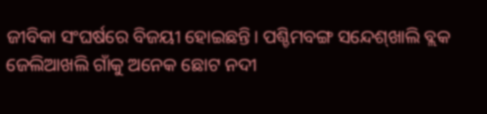ଜୀବିକା ସଂଘର୍ଷରେ ବିଜୟୀ ହୋଇଛନ୍ତି। ପଶ୍ଚିମବଙ୍ଗ ସନ୍ଦେଶ୍‌ଖାଲି ବ୍ଲକ ଜେଲିଆଖଲି ଗାଁକୁ ଅନେକ ଛୋଟ ନଦୀ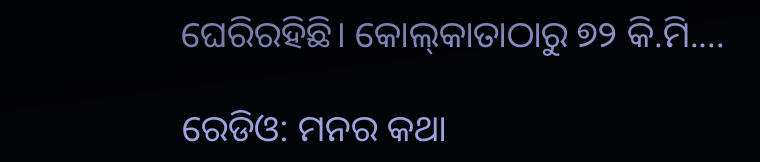ଘେରିରହିଛି। କୋଲ୍‌କାତାଠାରୁ ୭୨ କି.ମି.…

ରେଡିଓ: ମନର କଥା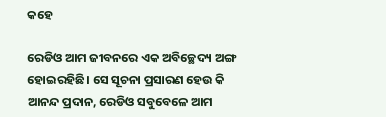କହେ

ରେଡିଓ ଆମ ଜୀବନରେ ଏକ ଅବିଚ୍ଛେଦ୍ୟ ଅଙ୍ଗ ହୋଇରହିଛି। ସେ ସୂଚନା ପ୍ରସାରଣ ହେଉ କି ଆନନ୍ଦ ପ୍ରଦାନ, ରେଡିଓ ସବୁବେଳେ ଆମ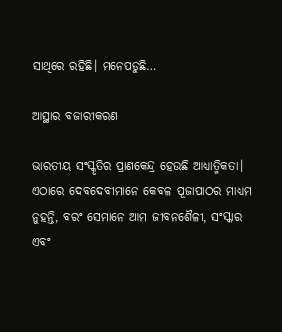ସାଥିରେ ରହିଛି। ମନେପଡୁଛି…

ଆସ୍ଥାର ବଜାରୀକରଣ

ଭାରତୀୟ ସଂସ୍କୃତିର ପ୍ରାଣକେନ୍ଦ୍ର ହେଉଛି ଆଧ୍ୟାତ୍ମିକତା। ଏଠାରେ ଦେବଦେବୀମାନେ କେବଳ ପୂଜାପାଠର ମାଧ୍ୟମ ନୁହନ୍ତି, ବରଂ ସେମାନେ ଆମ ଜୀବନଶୈଳୀ, ସଂସ୍କାର ଏବଂ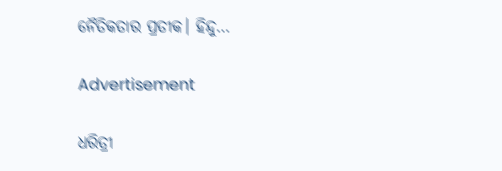ନୈତିକତାର ପ୍ରତୀକ। ହିନ୍ଦୁ…

Advertisement

ଧରିତ୍ରୀ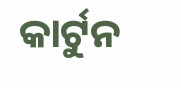କାର୍ଟୁନ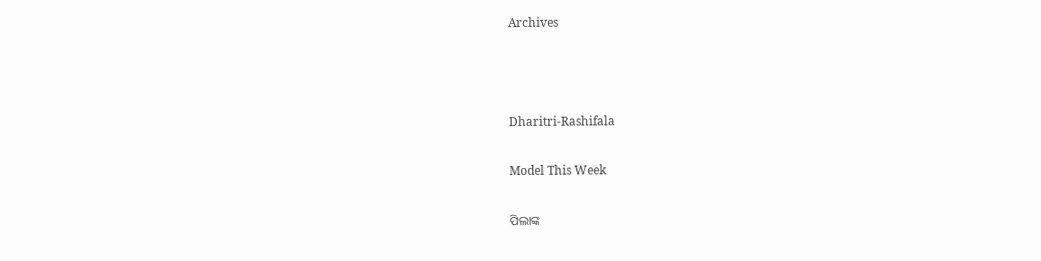Archives



Dharitri-Rashifala

Model This Week

ପିଲାଙ୍କ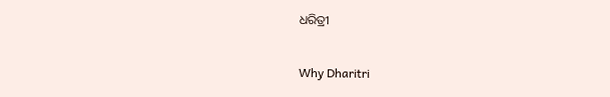ଧରିତ୍ରୀ

Why Dharitri